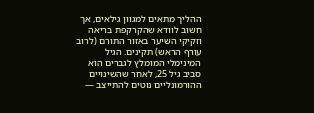ההליך מתאים למגוון גילאים, אך חשוב לוודא שהקרקפת בריאה וזקיקי השיער באזור התורם (לרוב עורף הראש) תקינים. הגיל המינימלי המומלץ לגברים הוא סביב גיל 25, לאחר שהשינויים ההורמונליים נוטים להתייצב —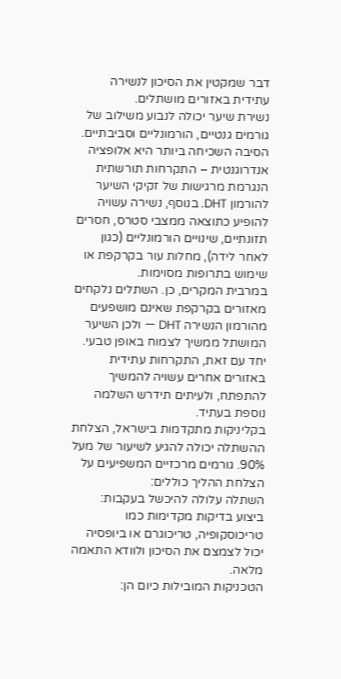דבר שמקטין את הסיכון לנשירה עתידית באזורים מושתלים.
נשירת שיער יכולה לנבוע משילוב של גורמים גנטיים, הורמונליים וסביבתיים. הסיבה השכיחה ביותר היא אלופציה אנדרוגנטית – התקרחות תורשתית הנגרמת מרגישות של זקיקי השיער להורמון DHT. בנוסף, נשירה עשויה להופיע כתוצאה ממצבי סטרס, חסרים תזונתיים, שינויים הורמונליים (כגון לאחר לידה), מחלות עור בקרקפת או שימוש בתרופות מסוימות.
במרבית המקרים, כן. השתלים נלקחים מאזורים בקרקפת שאינם מושפעים מהורמון הנשירה DHT — ולכן השיער המושתל ממשיך לצמוח באופן טבעי. יחד עם זאת, התקרחות עתידית באזורים אחרים עשויה להמשיך להתפתח, ולעיתים תידרש השלמה נוספת בעתיד.
בקליניקות מתקדמות בישראל, הצלחת ההשתלה יכולה להגיע לשיעור של מעל 90%. גורמים מרכזיים המשפיעים על הצלחת ההליך כוללים:
השתלה עלולה להיכשל בעקבות:
ביצוע בדיקות מקדימות כמו טריכוסקופיה, טריכוגרם או ביופסיה יכול לצמצם את הסיכון ולוודא התאמה מלאה.
הטכניקות המובילות כיום הן: